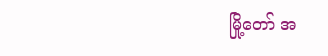မြို့တော် အ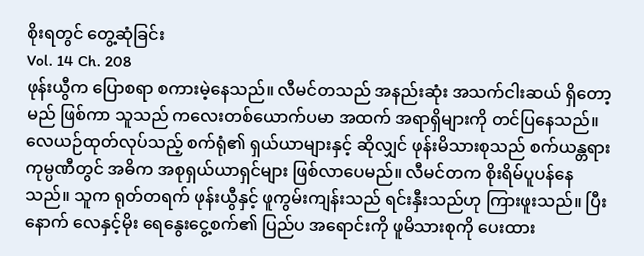စိုးရတွင် တွေ့ဆုံခြင်း
Vol. 14 Ch. 208
ဖုန်းယွီက ပြောစရာ စကားမဲ့နေသည်။ လီမင်တသည် အနည်းဆုံး အသက်ငါးဆယ် ရှိတော့မည် ဖြစ်ကာ သူသည် ကလေးတစ်ယောက်ပမာ အထက် အရာရှိများကို တင်ပြနေသည်။
လေယဉ်ထုတ်လုပ်သည့် စက်ရုံ၏ ရှယ်ယာများနှင့် ဆိုလျှင် ဖုန်းမိသားစုသည် စက်ယန္တရားကုမ္ပဏီတွင် အဓိက အစုရှယ်ယာရှင်များ ဖြစ်လာပေမည်။ လီမင်တက စိုးရိမ်ပူပန်နေသည်။ သူက ရုတ်တရက် ဖုန်းယွီနှင့် ဖူကွမ်းကျန်းသည် ရင်းနှီးသည်ဟု ကြားဖူးသည်။ ပြီးနောက် လေနှင့်မိုး ရေနွေးငွေ့စက်၏ ပြည်ပ အရောင်းကို ဖူမိသားစုကို ပေးထား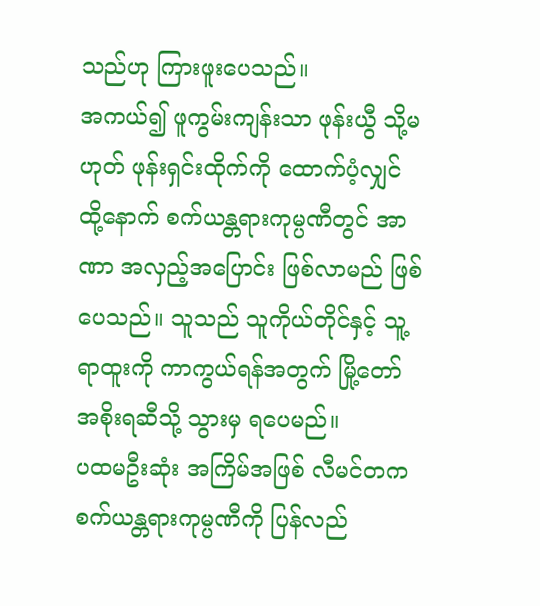သည်ဟု ကြားဖူးပေသည်။
အကယ်၍ ဖူကွမ်းကျန်းသာ ဖုန်းယွီ သို့မဟုတ် ဖုန်းရှင်းထိုက်ကို ထောက်ပံ့လျှင် ထို့နောက် စက်ယန္တရားကုမ္ပဏီတွင် အာဏာ အလှည့်အပြောင်း ဖြစ်လာမည် ဖြစ်ပေသည်။ သူသည် သူကိုယ်တိုင်နှင့် သူ့ရာထူးကို ကာကွယ်ရန်အတွက် မြို့တော် အစိုးရဆီသို့ သွားမှ ရပေမည်။
ပထမဦးဆုံး အကြိမ်အဖြစ် လီမင်တက စက်ယန္တရားကုမ္ပဏီကို ပြန်လည်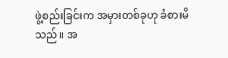ဖွဲ့စည်းခြင်းက အမှားတစ်ခုဟု ခံစားမိသည်။ အ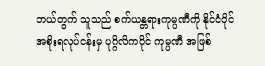ဘယ်တွက် သူသည် စက်ယန္တရားကုမ္ပဏီကို နိုင်ငံပိုင် အစိုးရလုပ်ငန်းမှ ပုဂ္ဂိလိကပိုင် ကုမ္ပဏီ အဖြစ်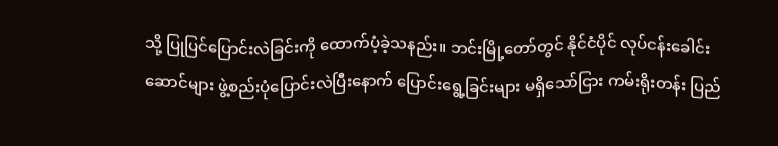သို့ ပြုပြင်ပြောင်းလဲခြင်းကို ထောက်ပံ့ခဲ့သနည်း။ ဘင်းမြို့တော်တွင် နိုင်ငံပိုင် လုပ်ငန်းခေါင်းဆောင်များ ဖွဲ့စည်းပုံပြောင်းလဲပြီးနောက် ပြောင်းရွေ့ခြင်းများ မရှိသော်ငြား ကမ်းရိုးတန်း ပြည်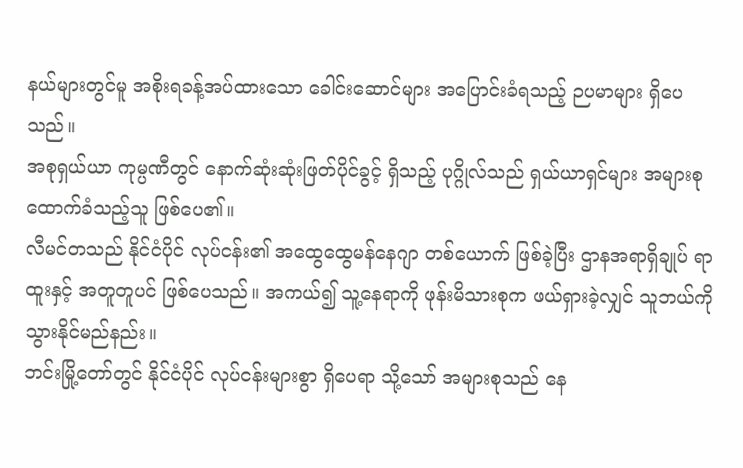နယ်များတွင်မူ အစိုးရခန့်အပ်ထားသော ခေါင်းဆောင်များ အပြောင်းခံရသည့် ဉပမာများ ရှိပေသည်။
အစုရှယ်ယာ ကုမ္ပဏီတွင် နောက်ဆုံးဆုံးဖြတ်ပိုင်ခွင့် ရှိသည့် ပုဂ္ဂိုလ်သည် ရှယ်ယာရှင်များ အများစု ထောက်ခံသည့်သူ ဖြစ်ပေ၏။
လီမင်တသည် နိုင်ငံပိုင် လုပ်ငန်း၏ အထွေထွေမန်နေဂျာ တစ်ယောက် ဖြစ်ခဲ့ပြီး ဌာနအရာရှိချုပ် ရာထူးနှင့် အတူတူပင် ဖြစ်ပေသည်။ အကယ်၍ သူ့နေရာကို ဖုန်းမိသားစုက ဖယ်ရှားခဲ့လျှင် သူဘယ်ကို သွားနိုင်မည်နည်း။
ဘင်းမြို့တော်တွင် နိုင်ငံပိုင် လုပ်ငန်းများစွာ ရှိပေရာ သို့သော် အများစုသည် နေ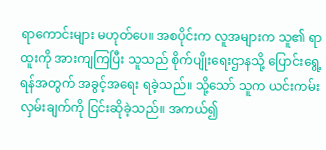ရာကောင်းများ မဟုတ်ပေ။ အစပိုင်းက လူအများက သူ၏ ရာထူးကို အားကျကြပြီး သူသည် စိုက်ပျိုးရေးဌာနသို့ ပြောင်းရွေ့ရန်အတွက် အခွင့်အရေး ရခဲ့သည်။ သို့သော် သူက ယင်းကမ်းလှမ်းချက်ကို ငြင်းဆိုခဲ့သည်။ အကယ်၍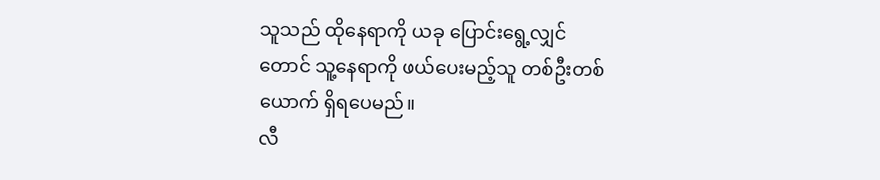သူသည် ထိုနေရာကို ယခု ပြောင်းရွေ့လျှင်တောင် သူ့နေရာကို ဖယ်ပေးမည့်သူ တစ်ဦးတစ်ယောက် ရှိရပေမည်။
လီ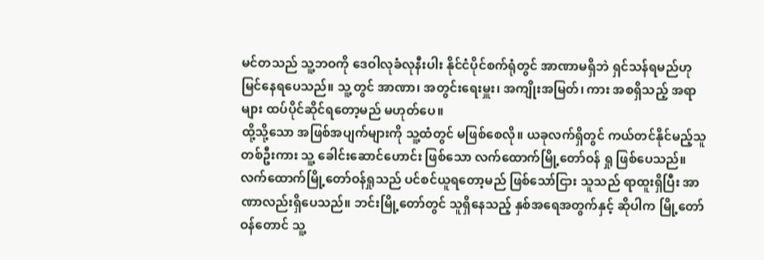မင်တသည် သူ့ဘဝကို ဒေဝါလုခံလုနီးပါး နိုင်ငံပိုင်စက်ရုံတွင် အာဏာမရှိဘဲ ရှင်သန်ရမည်ဟု မြင်နေရပေသည်။ သူ့တွင် အာဏာ၊ အတွင်းရေးမှူး၊ အကျိုးအမြတ်၊ ကား အစရှိသည့် အရာများ ထပ်ပိုင်ဆိုင်ရတော့မည် မဟုတ်ပေ။
ထို့သို့သော အဖြစ်အပျက်များကို သူ့ထံတွင် မဖြစ်စေလို။ ယခုလက်ရှိတွင် ကယ်တင်နိုင်မည့်သူ တစ်ဦးကား သူ့ ခေါင်းဆောင်ဟောင်း ဖြစ်သော လက်ထောက်မြို့တော်ဝန် ရှု ဖြစ်ပေသည်။
လက်ထောက်မြို့တော်ဝန်ရှုသည် ပင်စင်ယူရတော့မည် ဖြစ်သော်ငြား သူသည် ရာထူးရှိပြီး အာဏာလည်းရှိပေသည်။ ဘင်းမြို့တော်တွင် သူရှိနေသည့် နှစ်အရေအတွက်နှင့် ဆိုပါက မြို့တော်ဝန်တောင် သူ့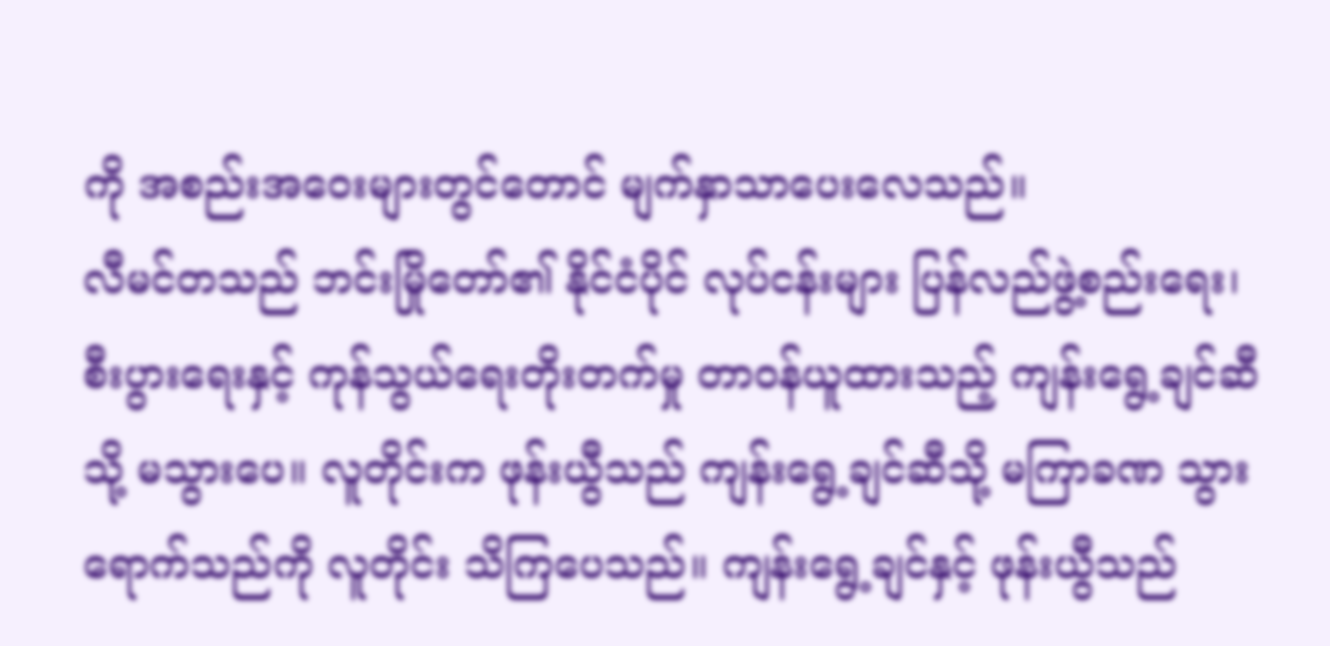ကို အစည်းအဝေးများတွင်တောင် မျက်နှာသာပေးလေသည်။
လီမင်တသည် ဘင်းမြိုတော်၏ နိုင်ငံပိုင် လုပ်ငန်းများ ပြန်လည်ဖွဲ့စည်းရေး၊ စီးပွားရေးနှင့် ကုန်သွယ်ရေးတိုးတက်မှု တာဝန်ယူထားသည့် ကျန်းရွေ့ချင်ဆီသို့ မသွားပေ။ လူတိုင်းက ဖုန်းယွီသည် ကျန်းရွေ့ချင်ဆီသို့ မကြာခဏ သွားရောက်သည်ကို လူတိုင်း သိကြပေသည်။ ကျန်းရွေ့ချင်နှင့် ဖုန်းယွီသည်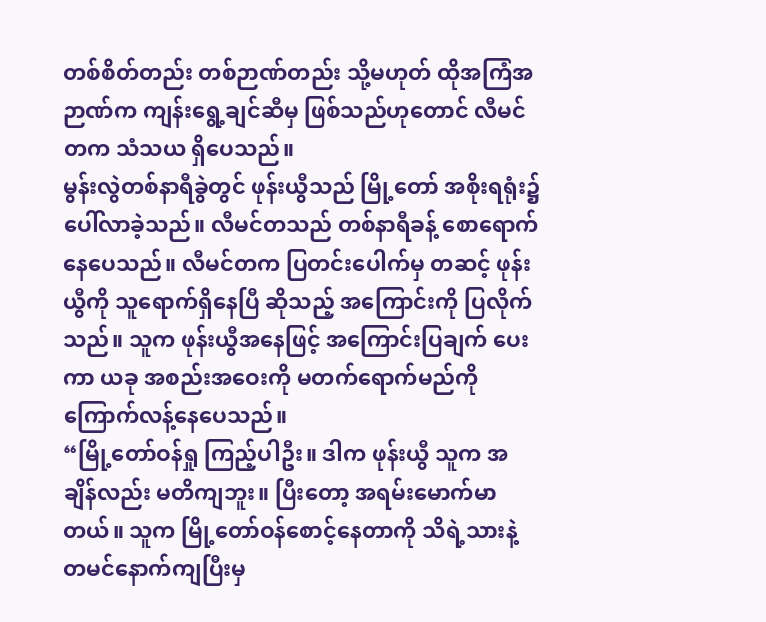တစ်စိတ်တည်း တစ်ဉာဏ်တည်း သို့မဟုတ် ထိုအကြံအဉာဏ်က ကျန်းရွေ့ချင်ဆီမှ ဖြစ်သည်ဟုတောင် လီမင်တက သံသယ ရှိပေသည်။
မွန်းလွဲတစ်နာရီခွဲတွင် ဖုန်းယွီသည် မြို့တော် အစိုးရရုံး၌ ပေါ်လာခဲ့သည်။ လီမင်တသည် တစ်နာရီခန့် စောရောက်နေပေသည်။ လီမင်တက ပြတင်းပေါက်မှ တဆင့် ဖုန်းယွီကို သူရောက်ရှိနေပြီ ဆိုသည့် အကြောင်းကို ပြလိုက်သည်။ သူက ဖုန်းယွီအနေဖြင့် အကြောင်းပြချက် ပေးကာ ယခု အစည်းအဝေးကို မတက်ရောက်မည်ကို ကြောက်လန့်နေပေသည်။
“မြို့တော်ဝန်ရှု ကြည့်ပါဦး။ ဒါက ဖုန်းယွီ သူက အချိန်လည်း မတိကျဘူး။ ပြီးတော့ အရမ်းမောက်မာတယ်။ သူက မြို့တော်ဝန်စောင့်နေတာကို သိရဲ့သားနဲ့ တမင်နောက်ကျပြီးမှ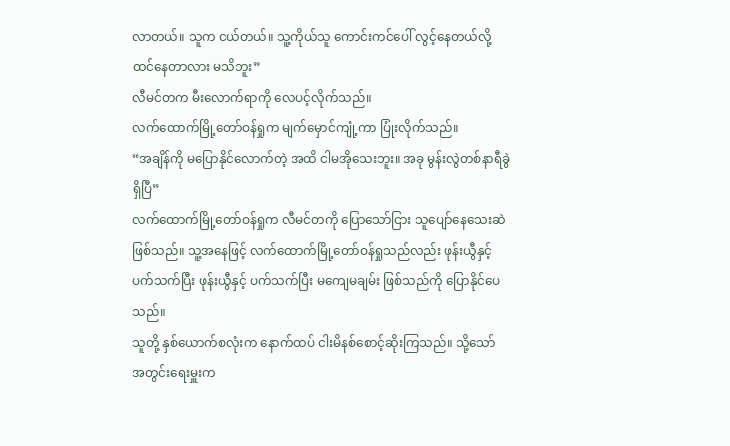လာတယ်။ သူက ငယ်တယ်။ သူ့ကိုယ်သူ ကောင်းကင်ပေါ် လွင့်နေတယ်လို့ ထင်နေတာလား မသိဘူး”
လီမင်တက မီးလောက်ရာကို လေပင့်လိုက်သည်။
လက်ထောက်မြို့တော်ဝန်ရှုက မျက်မှောင်ကျုံ့ကာ ပြုံးလိုက်သည်။
“အချိန်ကို မပြောနိုင်လောက်တဲ့ အထိ ငါမအိုသေးဘူး။ အခု မွန်းလွဲတစ်နာရီခွဲ ရှိပြီ”
လက်ထောက်မြို့တော်ဝန်ရှုက လီမင်တကို ပြောသော်ငြား သူပျော်နေသေးဆဲ ဖြစ်သည်။ သူ့အနေဖြင့် လက်ထောက်မြို့တော်ဝန်ရှုသည်လည်း ဖုန်းယွီနှင့် ပက်သက်ပြီး ဖုန်းယွီနှင့် ပက်သက်ပြီး မကျေမချမ်း ဖြစ်သည်ကို ပြောနိုင်ပေသည်။
သူတို့ နှစ်ယောက်စလုံးက နောက်ထပ် ငါးမိနစ်စောင့်ဆိုးကြသည်။ သို့သော် အတွင်းရေးမှူးက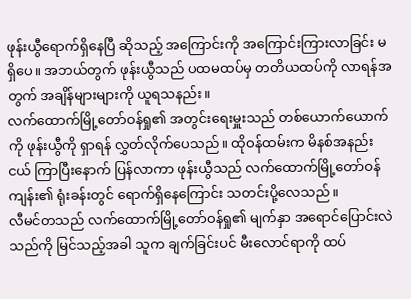ဖုန်းယွီရောက်ရှိနေပြီ ဆိုသည့် အကြောင်းကို အကြောင်းကြားလာခြင်း မရှိပေ။ အဘယ်တွက် ဖုန်းယွီသည် ပထမထပ်မှ တတိယထပ်ကို လာရန်အတွက် အချိန်များများကို ယူရသနည်း။
လက်ထောက်မြို့တော်ဝန်ရှု၏ အတွင်းရေးမှူးသည် တစ်ယောက်ယောက်ကို ဖုန်းယွီကို ရှာရန် လွှတ်လိုက်ပေသည်။ ထိုဝန်ထမ်းက မိနစ်အနည်းငယ် ကြာပြီးနောက် ပြန်လာကာ ဖုန်းယွီသည် လက်ထောက်မြို့တော်ဝန် ကျန်း၏ ရုံးခန်းတွင် ရောက်ရှိနေကြောင်း သတင်းပို့လေသည်။
လီမင်တသည် လက်ထောက်မြို့တော်ဝန်ရှု၏ မျက်နှာ အရောင်ပြောင်းလဲသည်ကို မြင်သည့်အခါ သူက ချက်ခြင်းပင် မီးလောင်ရာကို ထပ်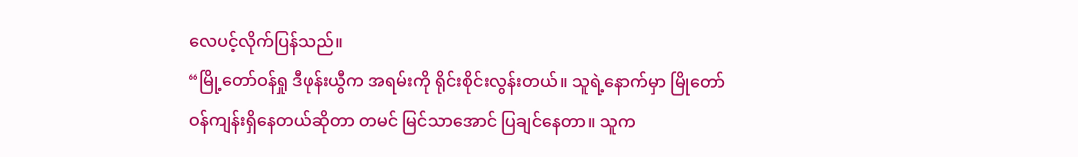လေပင့်လိုက်ပြန်သည်။
“မြို့တော်ဝန်ရှု ဒီဖုန်းယွီက အရမ်းကို ရိုင်းစိုင်းလွန်းတယ်။ သူရဲ့နောက်မှာ မြိုတော်ဝန်ကျန်းရှိနေတယ်ဆိုတာ တမင် မြင်သာအောင် ပြချင်နေတာ။ သူက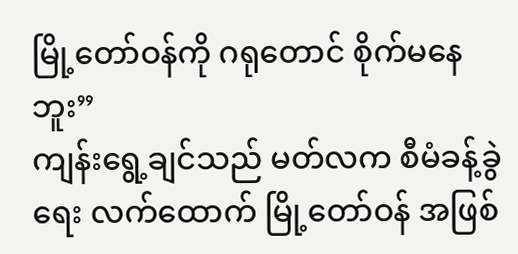မြို့တော်ဝန်ကို ဂရုတောင် စိုက်မနေဘူး”
ကျန်းရွေ့ချင်သည် မတ်လက စီမံခန့်ခွဲရေး လက်ထောက် မြို့တော်ဝန် အဖြစ်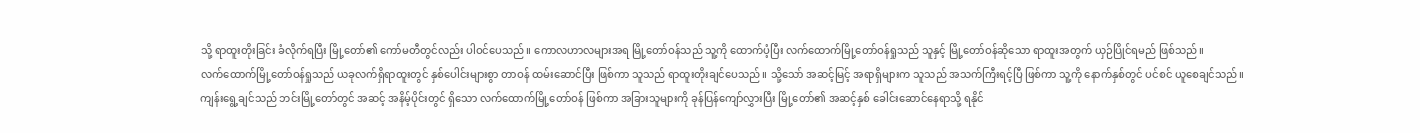သို့ ရာထူးတိုးခြင်း ခံလိုက်ရပြီး မြို့တော်၏ ကော်မတီတွင်လည်း ပါဝင်ပေသည်။ ကောလဟာလများအရ မြို့တော်ဝန်သည် သူ့ကို ထောက်ပံ့ပြီး လက်ထောက်မြို့တော်ဝန်ရှုသည် သူနှင့် မြို့တော်ဝန်ဆိုသော ရာထူးအတွက် ယှဉ်ပြိုင်ရမည် ဖြစ်သည်။
လက်ထောက်မြို့တော်ဝန်ရှုသည် ယခုလက်ရှိရာထူးတွင် နှစ်ပေါင်းများစွာ တာဝန် ထမ်းဆောင်ပြီး ဖြစ်ကာ သူသည် ရာထူးတိုးချင်ပေသည်။ သို့သော် အဆင့်မြင့် အရာရှိများက သူသည် အသက်ကြီးရင့်ပြီ ဖြစ်ကာ သူ့ကို နောက်နှစ်တွင် ပင်စင် ယူစေချင်သည်။
ကျန်းရွေ့ချင်သည် ဘင်းမြို့တော်တွင် အဆင့် အနိမ့်ပိုင်းတွင် ရှိသော လက်ထောက်မြို့တော်ဝန် ဖြစ်ကာ အခြားသူများကို ခုန်ပြန်ကျော်လွှားပြီး မြို့တော်၏ အဆင့်နှစ် ခေါင်းဆောင်နေရာသို့ ရနိုင်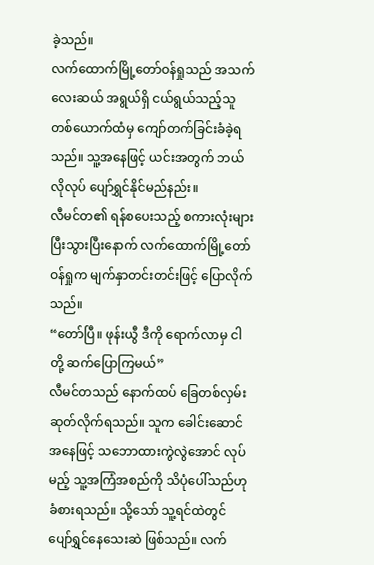ခဲ့သည်။
လက်ထောက်မြို့တော်ဝန်ရှုသည် အသက်လေးဆယ် အရွယ်ရှိ ငယ်ရွယ်သည့်သူ တစ်ယောက်ထံမှ ကျော်တက်ခြင်းခံခဲ့ရသည်။ သူ့အနေဖြင့် ယင်းအတွက် ဘယ်လိုလုပ် ပျော်ရွှင်နိုင်မည်နည်း။
လီမင်တ၏ ရန်စပေးသည့် စကားလုံးများ ပြီးသွားပြီးနောက် လက်ထောက်မြို့တော်ဝန်ရှုက မျက်နှာတင်းတင်းဖြင့် ပြောလိုက်သည်။
“တော်ပြီ။ ဖုန်းယွီ ဒီကို ရောက်လာမှ ငါတို့ ဆက်ပြောကြမယ်”
လီမင်တသည် နောက်ထပ် ခြေတစ်လှမ်း ဆုတ်လိုက်ရသည်။ သူက ခေါင်းဆောင်အနေဖြင့် သဘောထားကွဲလွဲအောင် လုပ်မည့် သူ့အကြံအစည်ကို သိပုံပေါ်သည်ဟု ခံစားရသည်။ သို့သော် သူ့ရင်ထဲတွင် ပျော်ရွှင်နေသေးဆဲ ဖြစ်သည်။ လက်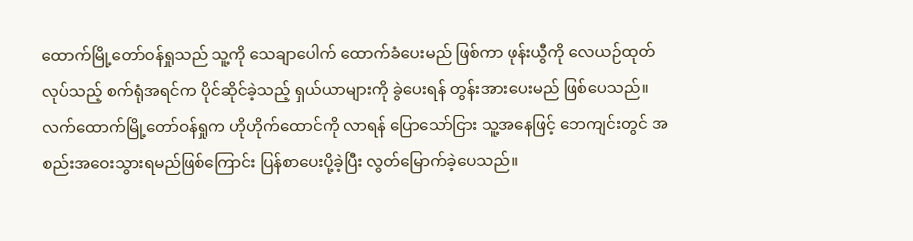ထောက်မြို့တော်ဝန်ရှုသည် သူ့ကို သေချာပေါက် ထောက်ခံပေးမည် ဖြစ်ကာ ဖုန်းယွီကို လေယဉ်ထုတ်လုပ်သည့် စက်ရုံအရင်က ပိုင်ဆိုင်ခဲ့သည့် ရှယ်ယာများကို ခွဲပေးရန် တွန်းအားပေးမည် ဖြစ်ပေသည်။
လက်ထောက်မြို့တော်ဝန်ရှုက ဟိုဟိုက်ထောင်ကို လာရန် ပြောသော်ငြား သူ့အနေဖြင့် ဘေကျင်းတွင် အစည်းအဝေးသွားရမည်ဖြစ်ကြောင်း ပြန်စာပေးပို့ခဲ့ပြီး လွတ်မြောက်ခဲ့ပေသည်။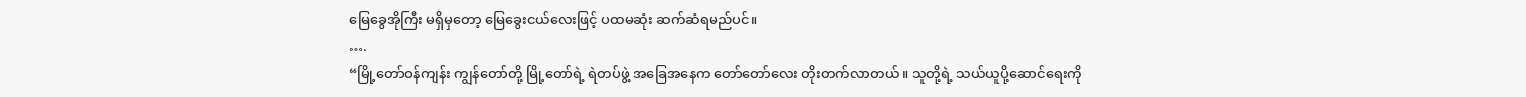မြေခွေအိုကြီး မရှိမှတော့ မြေခွေးငယ်လေးဖြင့် ပထမဆုံး ဆက်ဆံရမည်ပင်။
….
“မြို့တော်ဝန်ကျန်း ကျွန်တော်တို့ မြို့တော်ရဲ့ ရဲတပ်ဖွဲ့ အခြေအနေက တော်တော်လေး တိုးတက်လာတယ်။ သူတို့ရဲ့ သယ်ယူပို့ဆောင်ရေးကို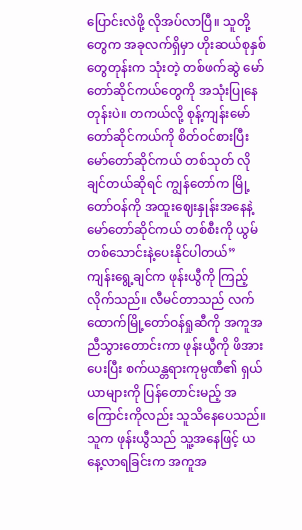ပြောင်းလဲဖို့ လိုအပ်လာပြီ။ သူတို့တွေက အခုလက်ရှိမှာ ဟိုးဆယ်စုနှစ်တွေတုန်းက သုံးတဲ့ တစ်ဖက်ဆွဲ မော်တော်ဆိုင်ကယ်တွေကို အသုံးပြုနေတုန်းပဲ။ တကယ်လို့ စုန့်ကျန်းမော်တော်ဆိုင်ကယ်ကို စိတ်ဝင်စားပြီး မော်တော်ဆိုင်ကယ် တစ်သုတ် လိုချင်တယ်ဆိုရင် ကျွန်တော်က မြို့တော်ဝန်ကို အထူးဈေးနှုန်းအနေနဲ့ မော်တော်ဆိုင်ကယ် တစ်စီးကို ယွမ် တစ်သောင်းနဲ့ပေးနိုင်ပါတယ်”
ကျန်းရွေ့ချင်က ဖုန်းယွီကို ကြည့်လိုက်သည်။ လီမင်တာသည် လက်ထောက်မြို့တော်ဝန်ရှုဆီကို အကူအညီသွားတောင်းကာ ဖုန်းယွီကို ဖိအားပေးပြီး စက်ယန္တရားကုမ္ပဏီ၏ ရှယ်ယာများကို ပြန်တောင်းမည့် အကြောင်းကိုလည်း သူသိနေပေသည်။ သူက ဖုန်းယွီသည် သူ့အနေဖြင့် ယနေ့လာရခြင်းက အကူအ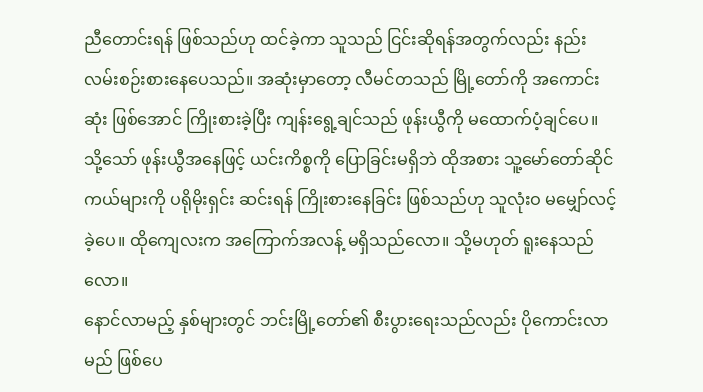ညီတောင်းရန် ဖြစ်သည်ဟု ထင်ခဲ့ကာ သူသည် ငြင်းဆိုရန်အတွက်လည်း နည်းလမ်းစဉ်းစားနေပေသည်။ အဆုံးမှာတော့ လီမင်တသည် မြို့တော်ကို အကောင်းဆုံး ဖြစ်အောင် ကြိုးစားခဲ့ပြီး ကျန်းရွေ့ချင်သည် ဖုန်းယွီကို မထောက်ပံ့ချင်ပေ။ သို့သော် ဖုန်းယွီအနေဖြင့် ယင်းကိစ္စကို ပြောခြင်းမရှိဘဲ ထိုအစား သူ့မော်တော်ဆိုင်ကယ်များကို ပရိုမိုးရှင်း ဆင်းရန် ကြိုးစားနေခြင်း ဖြစ်သည်ဟု သူလုံးဝ မမျှော်လင့်ခဲ့ပေ။ ထိုကျေလးက အကြောက်အလန့် မရှိသည်လော။ သို့မဟုတ် ရူးနေသည်လော။
နောင်လာမည့် နှစ်များတွင် ဘင်းမြို့တော်၏ စီးပွားရေးသည်လည်း ပိုကောင်းလာမည် ဖြစ်ပေ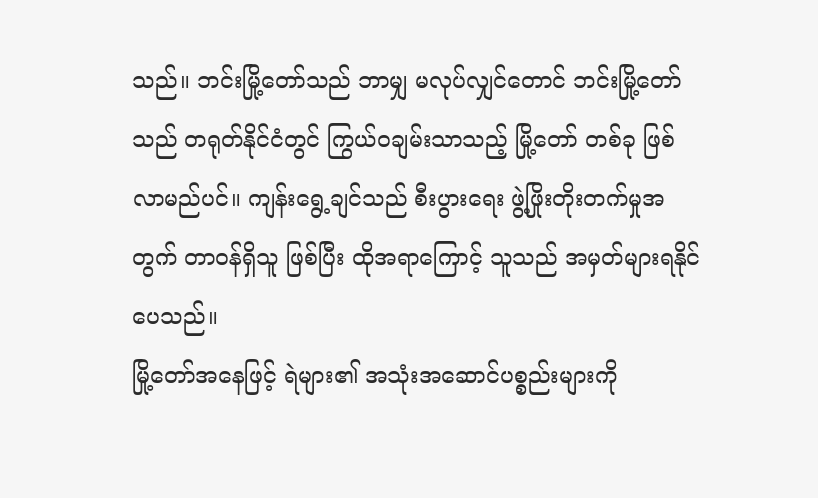သည်။ ဘင်းမြို့တော်သည် ဘာမျှ မလုပ်လျှင်တောင် ဘင်းမြို့တော်သည် တရုတ်နိုင်ငံတွင် ကြွယ်ဝချမ်းသာသည့် မြို့တော် တစ်ခု ဖြစ်လာမည်ပင်။ ကျန်းရွေ့ချင်သည် စီးပွားရေး ဖွဲ့ဖြိုးတိုးတက်မှုအတွက် တာဝန်ရှိသူ ဖြစ်ပြီး ထိုအရာကြောင့် သူသည် အမှတ်များရနိုင်ပေသည်။
မြို့တော်အနေဖြင့် ရဲများ၏ အသုံးအဆောင်ပစ္စည်းများကို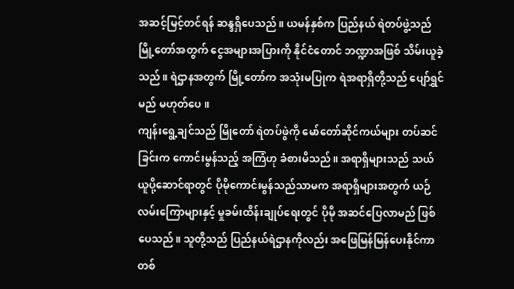အဆင့်မြင့်တင်ရန် ဆန္ဒရှိပေသည်။ ယမန်နှစ်က ပြည်နယ် ရဲတပ်ဖွဲ့သည် မြို့တော်အတွက် ငွေအများအပြားကို နိုင်ငံတောင် ဘဏ္ဍာအဖြစ် သိမ်းယူခဲ့သည်။ ရဲဌာနအတွက် မြို့တော်က အသုံးမပြုက ရဲအရာရှိတို့သည် ပျော်ရွှင်မည် မဟုတ်ပေ။
ကျန်းရွေ့ချင်သည် မြိုတော် ရဲတပ်ဖွဲကို မော်တော်ဆိုင်ကယ်များ တပ်ဆင်ခြင်းက ကောင်းမွန်သည့် အကြံဟု ခံစားမိသည်။ အရာရှိများသည် သယ်ယူပို့ဆောင်ရာတွင် ပိုမိုကောင်းမွန်သည်သာမက အရာရှိများအတွက် ယဉ်လမ်းကြောများနှင့် မှုခမ်းထိန်းချုပ်ရေးတွင် ပိုမို အဆင်ပြေလာမည် ဖြစ်ပေသည်။ သူတို့သည် ပြည်နယ်ရဲဌာနကိုလည်း အဖြေမြန်မြန်ပေးနိုင်ကာ တစ်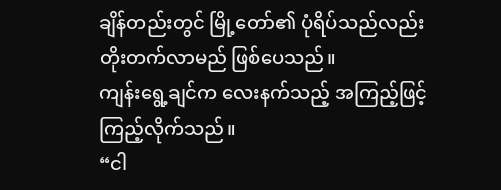ချိန်တည်းတွင် မြို့တော်၏ ပုံရိပ်သည်လည်း တိုးတက်လာမည် ဖြစ်ပေသည်။
ကျန်းရွေ့ချင်က လေးနက်သည့် အကြည့်ဖြင့် ကြည့်လိုက်သည်။
“ငါ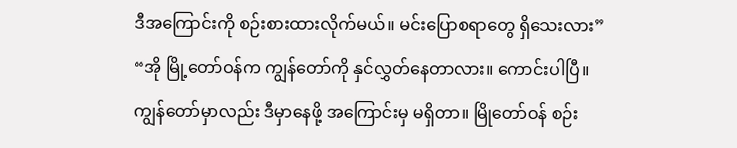ဒီအကြောင်းကို စဉ်းစားထားလိုက်မယ်။ မင်းပြောစရာတွေ ရှိသေးလား”
“အို မြို့တော်ဝန်က ကျွန်တော်ကို နှင်လွှတ်နေတာလား။ ကောင်းပါပြီ။ ကျွန်တော်မှာလည်း ဒီမှာနေဖို့ အကြောင်းမှ မရှိတာ။ မြိုတော်ဝန် စဉ်း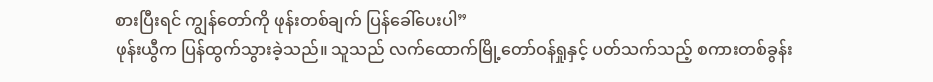စားပြီးရင် ကျွန်တော်ကို ဖုန်းတစ်ချက် ပြန်ခေါ်ပေးပါ”
ဖုန်းယွီက ပြန်ထွက်သွားခဲ့သည်။ သူသည် လက်ထောက်မြို့တော်ဝန်ရှုနှင့် ပတ်သက်သည့် စကားတစ်ခွန်း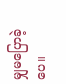မျှမပြောခဲ့ပေ။